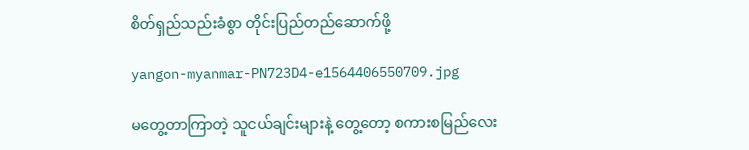စိတ်ရှည်သည်းခံစွာ တိုင်းပြည်တည်ဆောက်ဖို့

yangon-myanmar-PN723D4-e1564406550709.jpg

မတွေ့တာကြာတဲ့ သူငယ်ချင်းများနဲ့ တွေ့တော့ စကားစမြည်လေး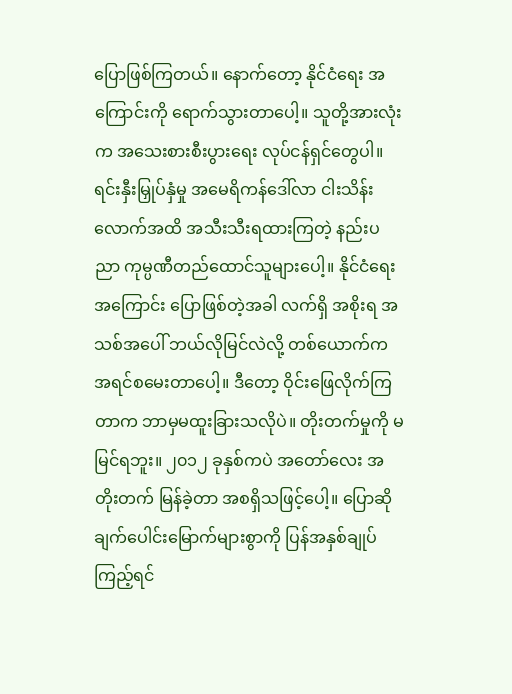ပြောဖြစ်ကြတယ်။ နောက်တော့ နိုင်ငံရေး အကြောင်းကို ရောက်သွားတာပေါ့။ သူတို့အားလုံးက အသေးစားစီးပွားရေး လုပ်ငန်ရှင်တွေပါ။ ရင်းနှီးမြှုပ်နှံမှု အမေရိကန်ဒေါ်လာ ငါးသိန်းလောက်အထိ အသီးသီးရထားကြတဲ့ နည်းပညာ ကုမ္ပဏီတည်ထောင်သူများပေါ့။ နိုင်ငံရေးအကြောင်း ပြောဖြစ်တဲ့အခါ လက်ရှိ အစိုးရ အသစ်အပေါ် ဘယ်လိုမြင်လဲလို့ တစ်ယောက်က အရင်စမေးတာပေါ့။ ဒီတော့ ဝိုင်းဖြေလိုက်ကြတာက ဘာမှမထူးခြားသလိုပဲ။ တိုးတက်မှုကို မမြင်ရဘူး။ ၂၀၁၂ ခုနှစ်ကပဲ အတော်လေး အတိုးတက် မြန်ခဲ့တာ အစရှိသဖြင့်ပေါ့။ ပြောဆိုချက်ပေါင်းမြောက်များစွာကို ပြန်အနှစ်ချုပ်ကြည့်ရင်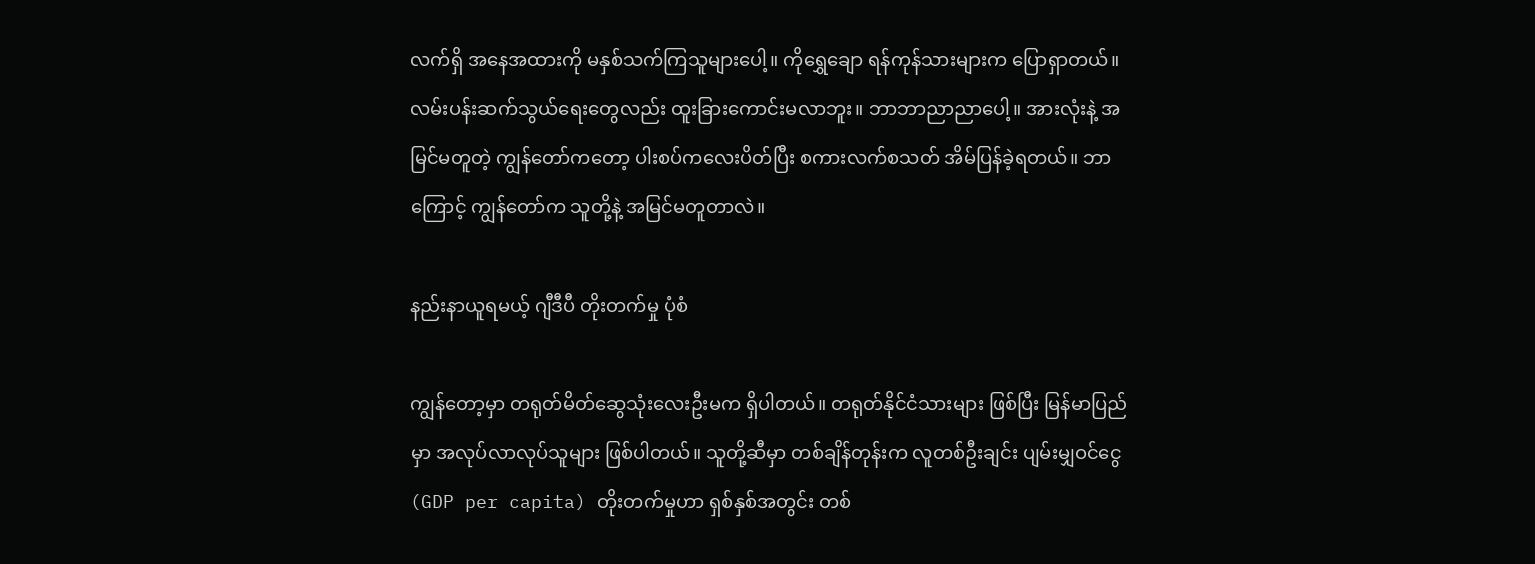လက်ရှိ အနေအထားကို မနှစ်သက်ကြသူများပေါ့။ ကိုရွှေချော ရန်ကုန်သားများက ပြောရှာတယ်။ လမ်းပန်းဆက်သွယ်ရေးတွေလည်း ထူးခြားကောင်းမလာဘူး။ ဘာဘာညာညာပေါ့။ အားလုံးနဲ့ အမြင်မတူတဲ့ ကျွန်တော်ကတော့ ပါးစပ်ကလေးပိတ်ပြီး စကားလက်စသတ် အိမ်ပြန်ခဲ့ရတယ်။ ဘာကြောင့် ကျွန်တော်က သူတို့နဲ့ အမြင်မတူတာလဲ။

နည်းနာယူရမယ့် ဂျီဒီပီ တိုးတက်မှု ပုံစံ

ကျွန်တော့မှာ တရုတ်မိတ်ဆွေသုံးလေးဦးမက ရှိပါတယ်။ တရုတ်နိုင်ငံသားများ ဖြစ်ပြီး မြန်မာပြည်မှာ အလုပ်လာလုပ်သူများ ဖြစ်ပါတယ်။ သူတို့ဆီမှာ တစ်ချိန်တုန်းက လူတစ်ဦးချင်း ပျမ်းမျှဝင်ငွေ (GDP per capita) တိုးတက်မှုဟာ ရှစ်နှစ်အတွင်း တစ်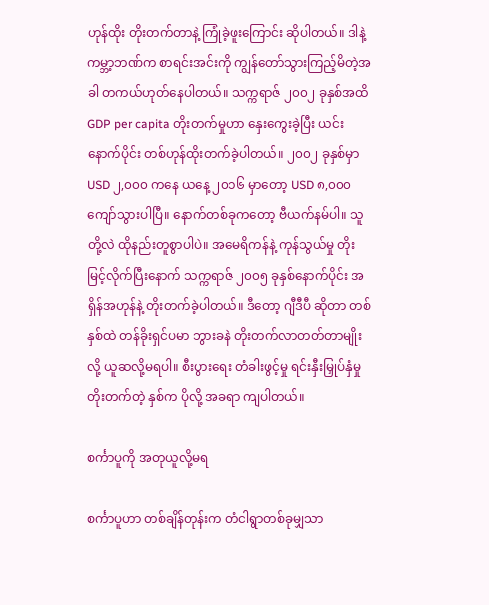ဟုန်ထိုး တိုးတက်တာနဲ့ ကြုံခဲ့ဖူးကြောင်း ဆိုပါတယ်။ ဒါနဲ့ ကမ္ဘာ့ဘဏ်က စာရင်းအင်းကို ကျွန်တော်သွားကြည့်မိတဲ့အခါ တကယ်ဟုတ်နေပါတယ်။ သက္ကရာဇ် ၂၀၀၂ ခုနှစ်အထိ GDP per capita တိုးတက်မှုဟာ နှေးကွေးခဲ့ပြီး ယင်းနောက်ပိုင်း တစ်ဟုန်ထိုးတက်ခဲ့ပါတယ်။ ၂၀၀၂ ခုနှစ်မှာ USD ၂,၀၀၀ ကနေ ယနေ့ ၂၀၁၆ မှာတော့ USD ၈,၀၀၀ ကျော်သွားပါပြီ။ နောက်တစ်ခုကတော့ ဗီယက်နမ်ပါ။ သူတို့လဲ ထိုနည်းတူစွာပါပဲ။ အမေရိကန်နဲ့ ကုန်သွယ်မှု တိုးမြင့်လိုက်ပြီးနောက် သက္ကရာဇ် ၂၀၀၅ ခုနှစ်နောက်ပိုင်း အရှိန်အဟုန်နဲ့ တိုးတက်ခဲ့ပါတယ်။ ဒီတော့ ဂျီဒီပီ ဆိုတာ တစ်နှစ်ထဲ တန်ခိုးရှင်ပမာ ဘွားခနဲ တိုးတက်လာတတ်တာမျိုးလို့ ယူဆလို့မရပါ။ စီးပွားရေး တံခါးဖွင့်မှု ရင်းနှီးမြှုပ်နှံမှု တိုးတက်တဲ့ နှစ်က ပိုလို့ အခရာ ကျပါတယ်။

စင်္ကာပူကို အတုယူလို့မရ

စင်္ကာပူဟာ တစ်ချိန်တုန်းက တံငါရွာတစ်ခုမျှသာ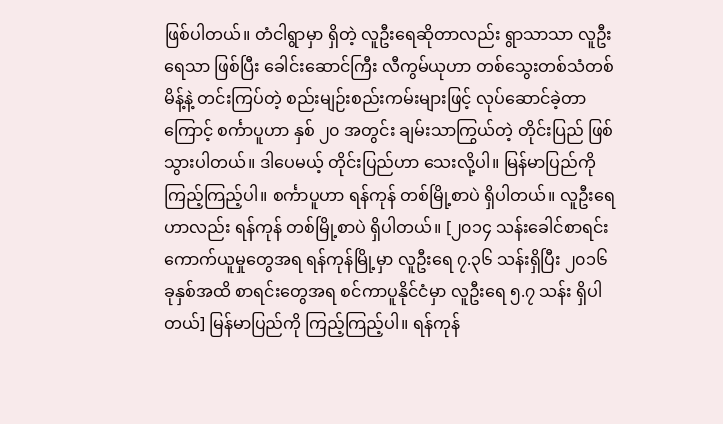ဖြစ်ပါတယ်။ တံငါရွာမှာ ရှိတဲ့ လူဦးရေဆိုတာလည်း ရွာသာသာ လူဦးရေသာ ဖြစ်ပြီး ခေါင်းဆောင်ကြီး လီကွမ်ယုဟာ တစ်သွေးတစ်သံတစ်မိန့်နဲ့ တင်းကြပ်တဲ့ စည်းမျဉ်းစည်းကမ်းများဖြင့် လုပ်ဆောင်ခဲ့တာကြောင့် စင်္ကာပူဟာ နှစ် ၂၀ အတွင်း ချမ်းသာကြွယ်တဲ့ တိုင်းပြည် ဖြစ်သွားပါတယ်။ ဒါပေမယ့် တိုင်းပြည်ဟာ သေးလို့ပါ။ မြန်မာပြည်ကို ကြည့်ကြည့်ပါ။ စင်္ကာပူဟာ ရန်ကုန် တစ်မြို့စာပဲ ရှိပါတယ်။ လူဦးရေဟာလည်း ရန်ကုန် တစ်မြို့စာပဲ ရှိပါတယ်။ [၂၀၁၄ သန်းခေါင်စာရင်းကောက်ယူမှုတွေအရ ရန်ကုန်မြို့မှာ လူဦးရေ ၇.၃၆ သန်းရှိပြီး ၂၀၁၆ ခုနှစ်အထိ စာရင်းတွေအရ စင်ကာပူနိုင်ငံမှာ လူဦးရေ ၅.၇ သန်း ရှိပါတယ်] မြန်မာပြည်ကို ကြည့်ကြည့်ပါ။ ရန်ကုန်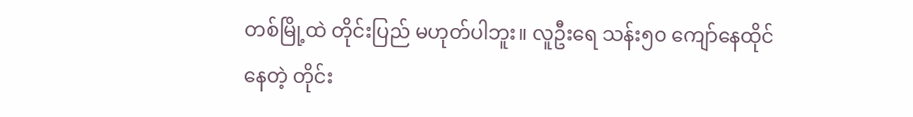တစ်မြို့ထဲ တိုင်းပြည် မဟုတ်ပါဘူး။ လူဦးရေ သန်း၅၀ ကျော်နေထိုင်နေတဲ့ တိုင်း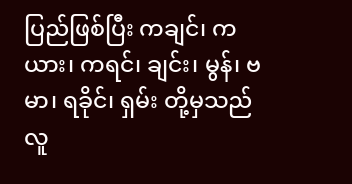ပြည်ဖြစ်ပြီး ကချင်၊ ကယား၊ ကရင်၊ ချင်း၊ မွန်၊ ဗမာ၊ ရခိုင်၊ ရှမ်း တို့မှသည် လူ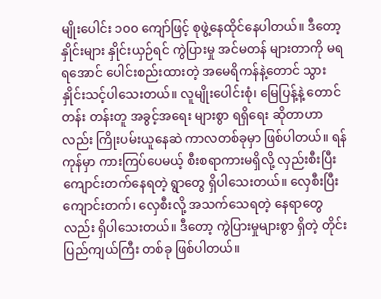မျိုးပေါင်း ၁၀၀ ကျော်ဖြင့် စုဖွဲ့နေထိုင်နေပါတယ်။ ဒီတော့ နှိုင်းများ နှိုင်းယှဉ်ရင် ကွဲပြားမှု အင်မတန် များတာကို မရရအောင် ပေါင်းစည်းထားတဲ့ အမေရိကန်နဲ့တောင် သွားနှိုင်းသင့်ပါသေးတယ်။ လူမျိုးပေါင်းစုံ၊ မြေပြန့်နဲ့ တောင်တန်း တန်းတူ အခွင့်အရေး များစွာ ရရှိရေး ဆိုတာဟာလည်း ကြိုးပမ်းယူနေဆဲ ကာလတစ်ခုမှာ ဖြစ်ပါတယ်။ ရန်ကုန်မှာ ကားကြပ်ပေမယ့် စီးစရာကားမရှိလို့ လှည်းစီးပြီး ကျောင်းတက်နေရတဲ့ ရွာတွေ ရှိပါသေးတယ်။ လှေစီးပြီး ကျောင်းတက်၊ လှေစီးလို့ အသက်သေရတဲ့ နေရာတွေလည်း ရှိပါသေးတယ်။ ဒီတော့ ကွဲပြားမှုများစွာ ရှိတဲ့ တိုင်းပြည်ကျယ်ကြီး တစ်ခု ဖြစ်ပါတယ်။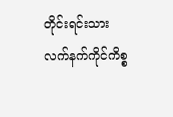တိုင်းရင်းသား လက်နက်ကိုင်ကိစ္စ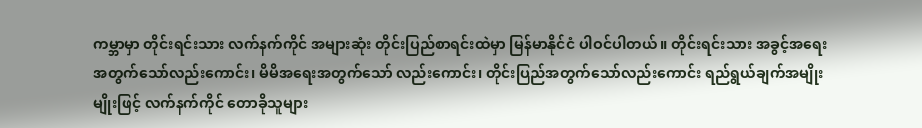ကမ္ဘာမှာ တိုင်းရင်းသား လက်နက်ကိုင် အများဆုံး တိုင်းပြည်စာရင်းထဲမှာ မြန်မာနိုင်ငံ ပါဝင်ပါတယ်။ တိုင်းရင်းသား အခွင့်အရေးအတွက်သော်လည်းကောင်း၊ မိမိအရေးအတွက်သော် လည်းကောင်း၊ တိုင်းပြည်အတွက်သော်လည်းကောင်း ရည်ရွယ်ချက်အမျိုးမျိုးဖြင့် လက်နက်ကိုင် တောခိုသူများ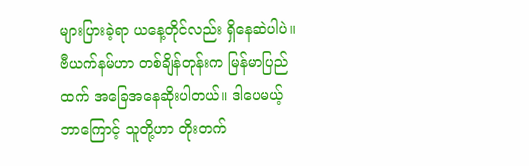များပြားခဲ့ရာ ယနေ့တိုင်လည်း ရှိနေဆဲပါပဲ။ ဗီယက်နမ်ဟာ တစ်ချိန်တုန်းက မြန်မာပြည်ထက် အခြေအနေဆိုးပါတယ်။ ဒါပေမယ့် ဘာကြောင့် သူတို့ဟာ တိုးတက်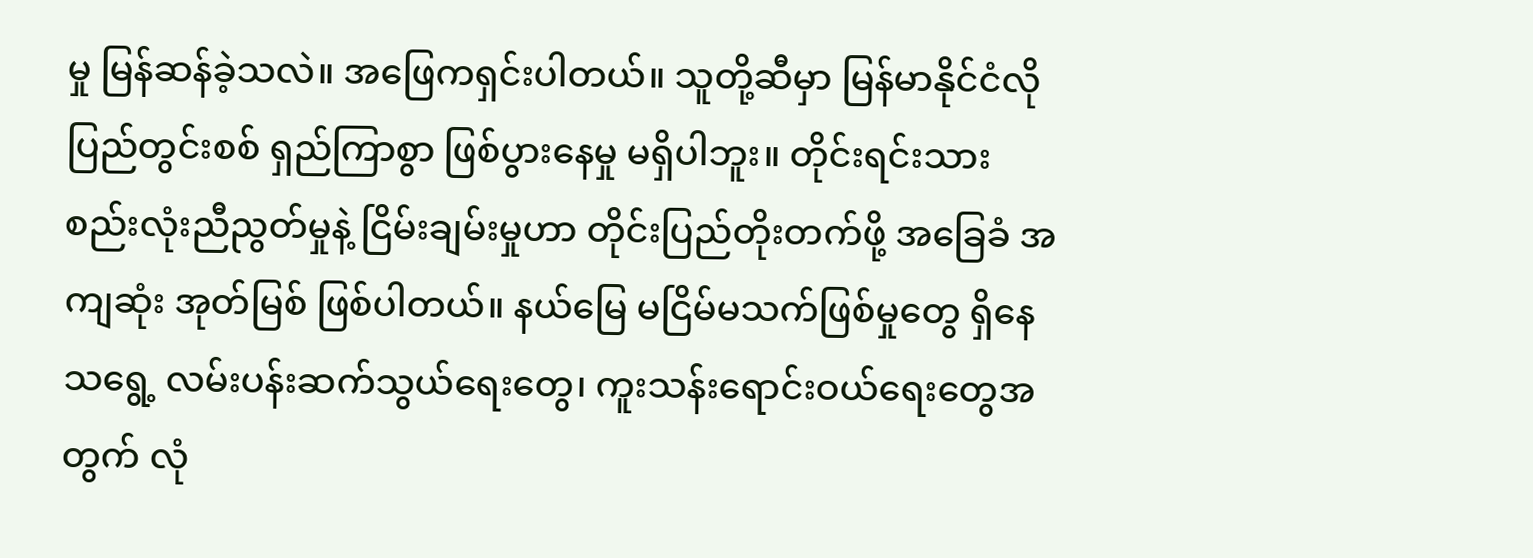မှု မြန်ဆန်ခဲ့သလဲ။ အဖြေကရှင်းပါတယ်။ သူတို့ဆီမှာ မြန်မာနိုင်ငံလို ပြည်တွင်းစစ် ရှည်ကြာစွာ ဖြစ်ပွားနေမှု မရှိပါဘူး။ တိုင်းရင်းသား စည်းလုံးညီညွတ်မှုနဲ့ ငြိမ်းချမ်းမှုဟာ တိုင်းပြည်တိုးတက်ဖို့ အခြေခံ အကျဆုံး အုတ်မြစ် ဖြစ်ပါတယ်။ နယ်မြေ မငြိမ်မသက်ဖြစ်မှုတွေ ရှိနေသရွေ့ လမ်းပန်းဆက်သွယ်ရေးတွေ၊ ကူးသန်းရောင်းဝယ်ရေးတွေအတွက် လုံ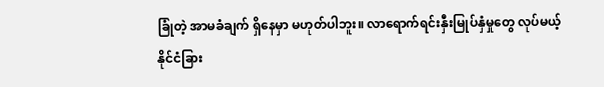ခြုံတဲ့ အာမခံချက် ရှိနေမှာ မဟုတ်ပါဘူး။ လာရောက်ရင်းနှီးမြုပ်နှံမှုတွေ လုပ်မယ့် နိုင်ငံခြား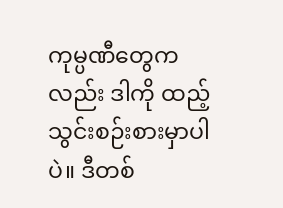ကုမ္ပဏီတွေကလည်း ဒါကို ထည့်သွင်းစဉ်းစားမှာပါပဲ။ ဒီတစ်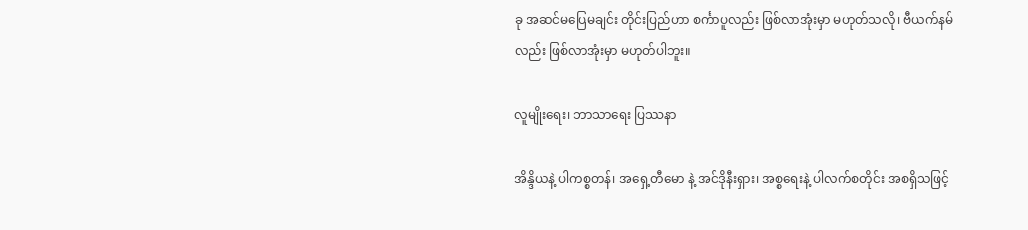ခု အဆင်မပြေမချင်း တိုင်းပြည်ဟာ စင်္ကာပူလည်း ဖြစ်လာအုံးမှာ မဟုတ်သလို၊ ဗီယက်နမ်လည်း ဖြစ်လာအုံးမှာ မဟုတ်ပါဘူး။

လူမျိုးရေး၊ ဘာသာရေး ပြဿနာ

အိန္ဒိယနဲ့ ပါကစ္စတန်၊ အရှေ့တီမော နဲ့ အင်ဒိုနီးရှား၊ အစ္စရေးနဲ့ ပါလက်စတိုင်း အစရှိသဖြင့်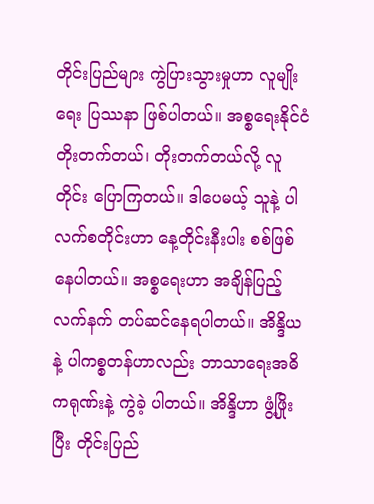တိုင်းပြည်များ ကွဲပြားသွားမှုဟာ လူမျိုးရေး ပြဿနာ ဖြစ်ပါတယ်။ အစ္စရေးနိုင်ငံ တိုးတက်တယ်၊ တိုးတက်တယ်လို့ လူတိုင်း ပြောကြတယ်။ ဒါပေမယ့် သူနဲ့ ပါလက်စတိုင်းဟာ နေ့တိုင်းနီးပါး စစ်ဖြစ်နေပါတယ်။ အစ္စရေးဟာ အချိန်ပြည့် လက်နက် တပ်ဆင်နေရပါတယ်။ အိန္ဒိယ နဲ့ ပါကစ္စတန်ဟာလည်း ဘာသာရေးအဓိကရုဏ်းနဲ့ ကွဲခဲ့ ပါတယ်။ အိန္ဒိဟာ ဖွံ့ဖြိုးပြီး တိုင်းပြည်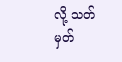လို့ သတ်မှတ်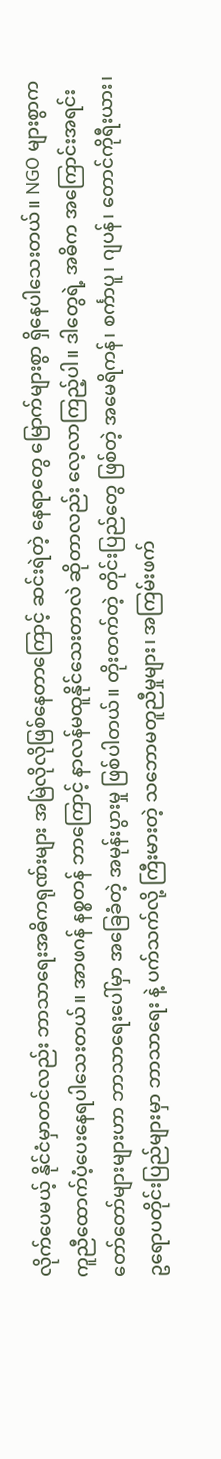လိုက်ပေမယ့် နိုင်ငံမှာတင်လည်း ဘာသာရေးအဓိကရုဏ်းများ အမြဲလိုလိုဖြစ်နေတာကြောင့် ဆင်းရဲတဲ့ နေရာတွေ မြောက်များစွာ ရှိနေပါသေးတယ်။ NGO များစွာက ကူညီထောက်ပံ့ပေးနေရပါသေးတယ်။ အာဖဂန် နစ္စတန် ဘာကြောင့် နာလန်မထူနိုင်သေးတာလဲ ဆိုတာလည်း လေ့လာကြည့်ပါ။ ဒါတွေရဲ့ အဓိက အကြောင်းအရင်းတော်တော်များများဟာ ဘာသာရေးပေါ်မှာ အခြေခံတဲ့ အမုန်းပွားမှု ဖြစ်ပါတယ်။ တိုးတက်တဲ့ တိုင်းပြည်တွေ ဖြစ်တဲ့ အမေရိကန်၊ စင်္ကာပူ၊ ဂျပန်၊ တောင်ကိုရီးယား၊ ဥရောပတိုင်းပြည်များမှာ ဘာသာရေး နဲ့ ပက်သက်လို့ ကြီးမားတဲ့ သဘောမတူညီမှုများ၊ အကြမ်းဖက်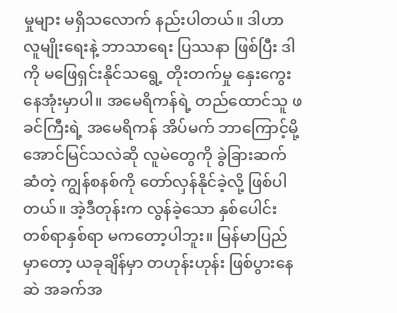မှုများ မရှိသလောက် နည်းပါတယ်။ ဒါဟာ လူမျိုးရေးနဲ့ ဘာသာရေး ပြဿနာ ဖြစ်ပြီး ဒါကို မဖြေရှင်းနိုင်သရွေ့ တိုးတက်မှု နှေးကွေးနေအုံးမှာပါ။ အမေရိကန်ရဲ့ တည်ထောင်သူ ဖခင်ကြီးရဲ့ အမေရိကန် အိပ်မက် ဘာကြောင့်မို့ အောင်မြင်သလဲဆို လူမဲတွေကို ခွဲခြားဆက်ဆံတဲ့ ကျွန်စနစ်ကို တော်လှန်နိုင်ခဲ့လို့ ဖြစ်ပါတယ်။ အဲ့ဒီတုန်းက လွန်ခဲ့သော နှစ်ပေါင်း တစ်ရာနှစ်ရာ မကတော့ပါဘူး။ မြန်မာပြည်မှာတော့ ယခုချိန်မှာ တဟုန်းဟုန်း ဖြစ်ပွားနေဆဲ အခက်အ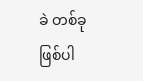ခဲ တစ်ခု ဖြစ်ပါ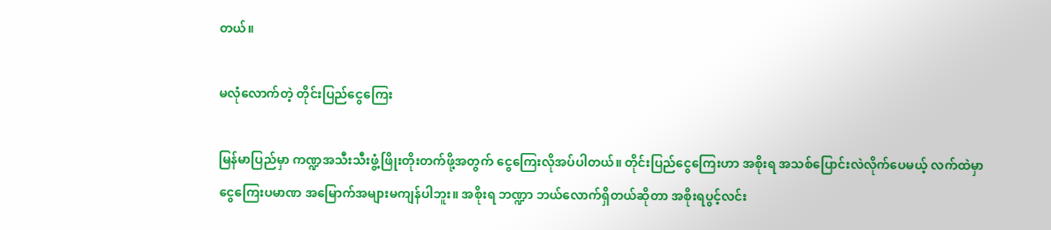တယ်။

မလုံလောက်တဲ့ တိုင်းပြည်ငွေကြေး

မြန်မာပြည်မှာ ကဏ္ဍအသီးသီးဖွံ့ဖြိုးတိုးတက်ဖို့အတွက် ငွေကြေးလိုအပ်ပါတယ်။ တိုင်းပြည်ငွေကြေးဟာ အစိုးရ အသစ်ပြောင်းလဲလိုက်ပေမယ့် လက်ထဲမှာ ငွေကြေးပမာဏ အမြောက်အများမကျန်ပါဘူး။ အစိုးရ ဘဏ္ဍာ ဘယ်လောက်ရှိတယ်ဆိုတာ အစိုးရပွင့်လင်း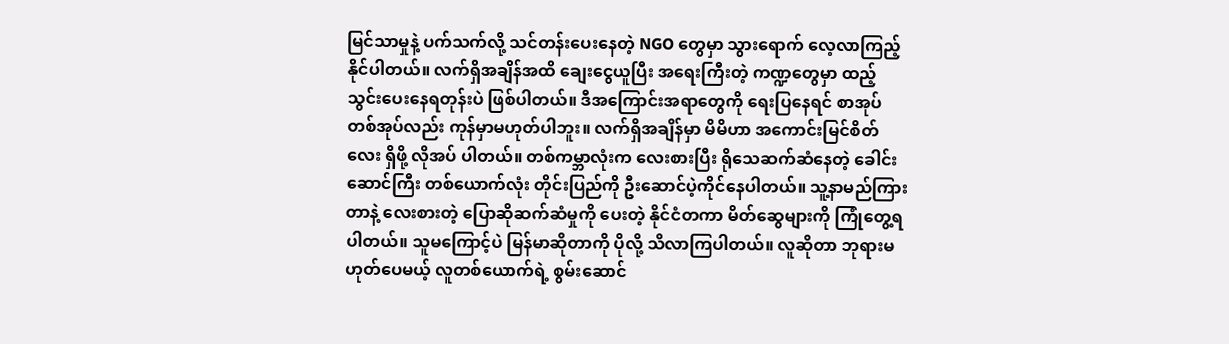မြင်သာမှုနဲ့ ပက်သက်လို့ သင်တန်းပေးနေတဲ့ NGO တွေမှာ သွားရောက် လေ့လာကြည့်နိုင်ပါတယ်။ လက်ရှိအချိန်အထိ ချေးငွေယူပြီး အရေးကြီးတဲ့ ကဏ္ဍတွေမှာ ထည့်သွင်းပေးနေရတုန်းပဲ ဖြစ်ပါတယ်။ ဒီအကြောင်းအရာတွေကို ရေးပြနေရင် စာအုပ်တစ်အုပ်လည်း ကုန်မှာမဟုတ်ပါဘူး။ လက်ရှိအချိန်မှာ မိမိဟာ အကောင်းမြင်စိတ်လေး ရှိဖို့ လိုအပ် ပါတယ်။ တစ်ကမ္ဘာလုံးက လေးစားပြီး ရိုသေဆက်ဆံနေတဲ့ ခေါင်းဆောင်ကြီး တစ်ယောက်လုံး တိုင်းပြည်ကို ဦးဆောင်ပဲ့ကိုင်နေပါတယ်။ သူ့နာမည်ကြားတာနဲ့ လေးစားတဲ့ ပြောဆိုဆက်ဆံမှုကို ပေးတဲ့ နိုင်ငံတကာ မိတ်ဆွေများကို ကြုံတွေ့ရပါတယ်။ သူမကြောင့်ပဲ မြန်မာဆိုတာကို ပိုလို့ သိလာကြပါတယ်။ လူဆိုတာ ဘုရားမဟုတ်ပေမယ့် လူတစ်ယောက်ရဲ့ စွမ်းဆောင်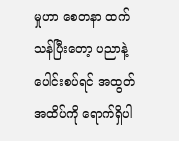မှုဟာ စေတနာ ထက်သန်ပြီးတော့ ပညာနဲ့ ပေါင်းစပ်ရင် အထွတ်အထိပ်ကို ရောက်ရှိပါ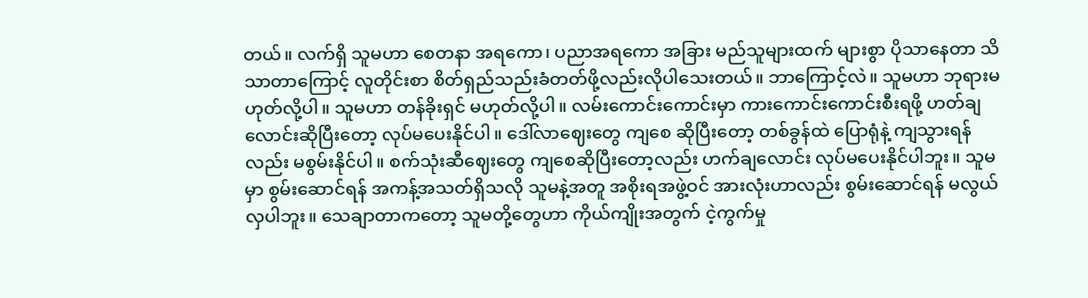တယ်။ လက်ရှိ သူမဟာ စေတနာ အရကော၊ ပညာအရကော အခြား မည်သူများထက် များစွာ ပိုသာနေတာ သိသာတာကြောင့် လူတိုင်းစာ စိတ်ရှည်သည်းခံတတ်ဖို့လည်းလိုပါသေးတယ်။ ဘာကြောင့်လဲ။ သူမဟာ ဘုရားမဟုတ်လို့ပါ။ သူမဟာ တန်ခိုးရှင် မဟုတ်လို့ပါ။ လမ်းကောင်းကောင်းမှာ ကားကောင်းကောင်းစီးရဖို့ ဟတ်ချလောင်းဆိုပြီးတော့ လုပ်မပေးနိုင်ပါ။ ဒေါ်လာဈေးတွေ ကျစေ ဆိုပြီးတော့ တစ်ခွန်ထဲ ပြောရုံနဲ့ ကျသွားရန်လည်း မစွမ်းနိုင်ပါ။ စက်သုံးဆီဈေးတွေ ကျစေဆိုပြီးတော့လည်း ဟက်ချလောင်း လုပ်မပေးနိုင်ပါဘူး။ သူမမှာ စွမ်းဆောင်ရန် အကန့်အသတ်ရှိသလို သူမနဲ့အတူ အစိုးရအဖွဲ့ဝင် အားလုံးဟာလည်း စွမ်းဆောင်ရန် မလွယ်လှပါဘူး။ သေချာတာကတော့ သူမတို့တွေဟာ ကိုယ်ကျိုးအတွက် ငဲ့ကွက်မှု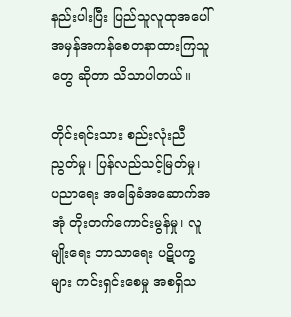နည်းပါးပြီး ပြည်သူလူထုအပေါ် အမှန်အကန်စေတနာထားကြသူတွေ ဆိုတာ သိသာပါတယ်။

တိုင်းရင်းသား စည်းလုံးညီညွတ်မှု၊ ပြန်လည်သင့်မြတ်မှု၊ ပညာရေး အခြေခံအဆောက်အအုံ တိုးတက်ကောင်းမွန်မှု၊ လူမျိုးရေး ဘာသာရေး ပဋိပက္ခများ ကင်းရှင်းစေမှု အစရှိသ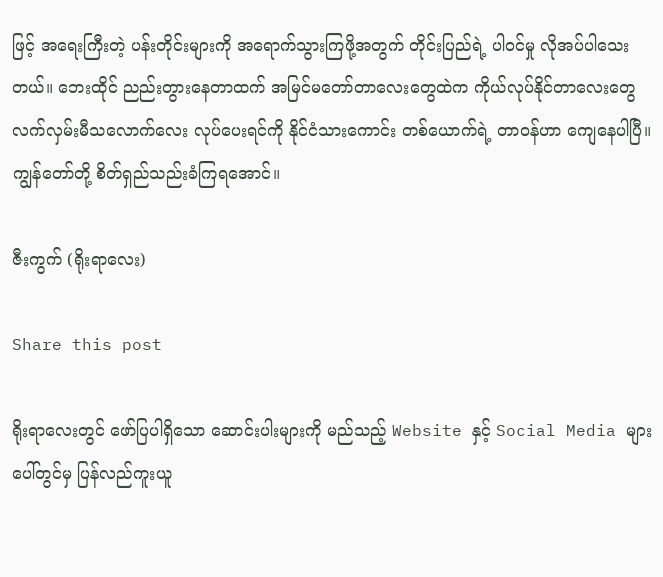ဖြင့် အရေးကြီးတဲ့ ပန်းတိုင်းများကို အရောက်သွားကြဖို့အတွက် တိုင်းပြည်ရဲ့ ပါဝင်မှု လိုအပ်ပါသေးတယ်။ ဘေးထိုင် ညည်းတွားနေတာထက် အမြင်မတော်တာလေးတွေထဲက ကိုယ်လုပ်နိုင်တာလေးတွေ လက်လှမ်းမီသလောက်လေး လုပ်ပေးရင်ကို နိုင်ငံသားကောင်း တစ်ယောက်ရဲ့ တာဝန်ဟာ ကျေနေပါပြီ။ ကျွန်တော်တို့ စိတ်ရှည်သည်းခံကြရအောင်။

ဇီးကွက် (ရိုးရာလေး)

Share this post

ရိုးရာလေးတွင် ဖော်ပြပါရှိသော ဆောင်းပါးများကို မည်သည့် Website နှင့် Social Media များပေါ်တွင်မှ ပြန်လည်ကူးယူ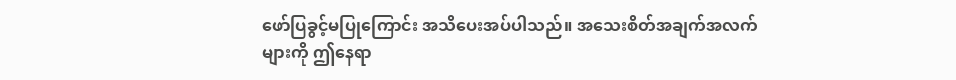ဖော်ပြခွင့်မပြုကြောင်း အသိပေးအပ်ပါသည်။ အသေးစိတ်အချက်အလက်များကို ဤနေရာ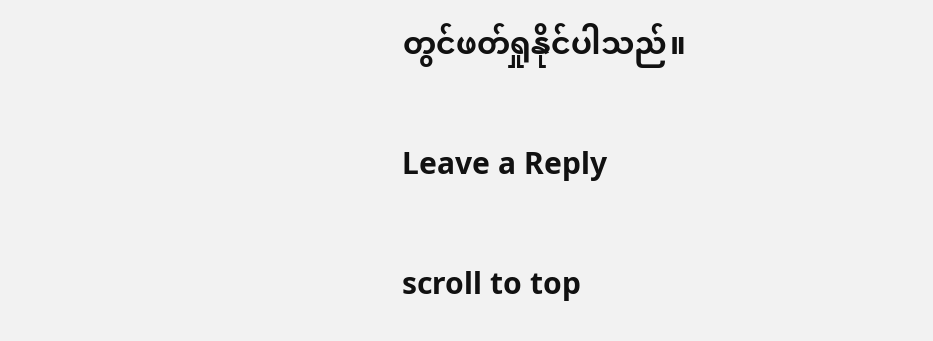တွင်ဖတ်ရှုနိုင်ပါသည်။

Leave a Reply

scroll to top